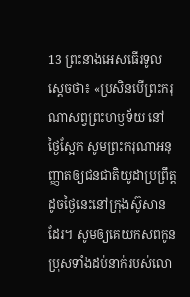13 ព្រះនាងអេសធើរទូលស្ដេចថា៖ «ប្រសិនបើព្រះករុណាសព្វព្រះហឫទ័យ នៅថ្ងៃស្អែក សូមព្រះករុណាអនុញ្ញាតឲ្យជនជាតិយូដាប្រព្រឹត្ត ដូចថ្ងៃនេះនៅក្រុងស៊ូសានដែរ។ សូមឲ្យគេយកសពកូនប្រុសទាំងដប់នាក់របស់លោ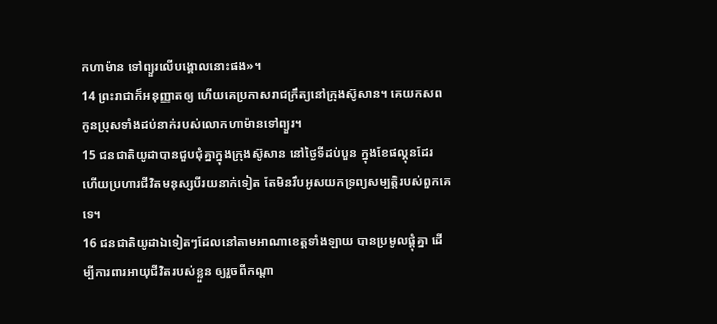កហាម៉ាន ទៅព្យួរលើបង្គោលនោះផង»។
14 ព្រះរាជាក៏អនុញ្ញាតឲ្យ ហើយគេប្រកាសរាជក្រឹត្យនៅក្រុងស៊ូសាន។ គេយកសពកូនប្រុសទាំងដប់នាក់របស់លោកហាម៉ានទៅព្យួរ។
15 ជនជាតិយូដាបានជួបជុំគ្នាក្នុងក្រុងស៊ូសាន នៅថ្ងៃទីដប់បួន ក្នុងខែផល្គុនដែរ ហើយប្រហារជីវិតមនុស្សបីរយនាក់ទៀត តែមិនរឹបអូសយកទ្រព្យសម្បត្តិរបស់ពួកគេទេ។
16 ជនជាតិយូដាឯទៀតៗដែលនៅតាមអាណាខេត្តទាំងឡាយ បានប្រមូលផ្ដុំគ្នា ដើម្បីការពារអាយុជីវិតរបស់ខ្លួន ឲ្យរួចពីកណ្ដា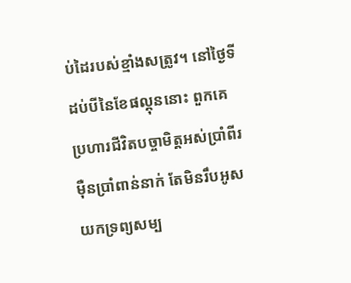ប់ដៃរបស់ខ្មាំងសត្រូវ។ នៅថ្ងៃទីដប់បីនៃខែផល្គុននោះ ពួកគេប្រហារជីវិតបច្ចាមិត្តអស់ប្រាំពីរម៉ឺនប្រាំពាន់នាក់ តែមិនរឹបអូសយកទ្រព្យសម្ប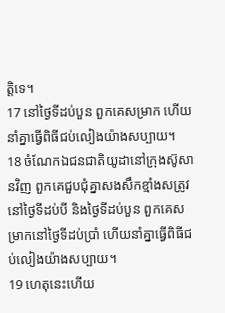ត្តិទេ។
17 នៅថ្ងៃទីដប់បួន ពួកគេសម្រាក ហើយនាំគ្នាធ្វើពិធីជប់លៀងយ៉ាងសប្បាយ។
18 ចំណែកឯជនជាតិយូដានៅក្រុងស៊ូសានវិញ ពួកគេជួបជុំគ្នាសងសឹកខ្មាំងសត្រូវ នៅថ្ងៃទីដប់បី និងថ្ងៃទីដប់បួន ពួកគេសម្រាកនៅថ្ងៃទីដប់ប្រាំ ហើយនាំគ្នាធ្វើពិធីជប់លៀងយ៉ាងសប្បាយ។
19 ហេតុនេះហើយ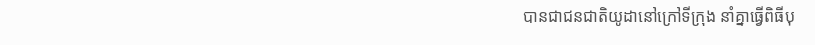បានជាជនជាតិយូដានៅក្រៅទីក្រុង នាំគ្នាធ្វើពិធីបុ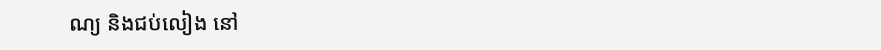ណ្យ និងជប់លៀង នៅ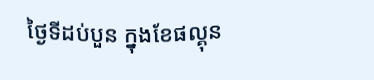ថ្ងៃទីដប់បួន ក្នុងខែផល្គុន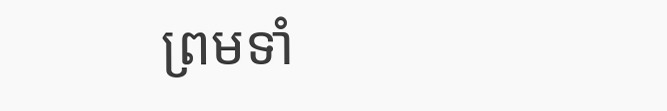ព្រមទាំ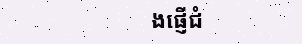ងផ្ញើជំ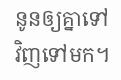នូនឲ្យគ្នាទៅវិញទៅមក។